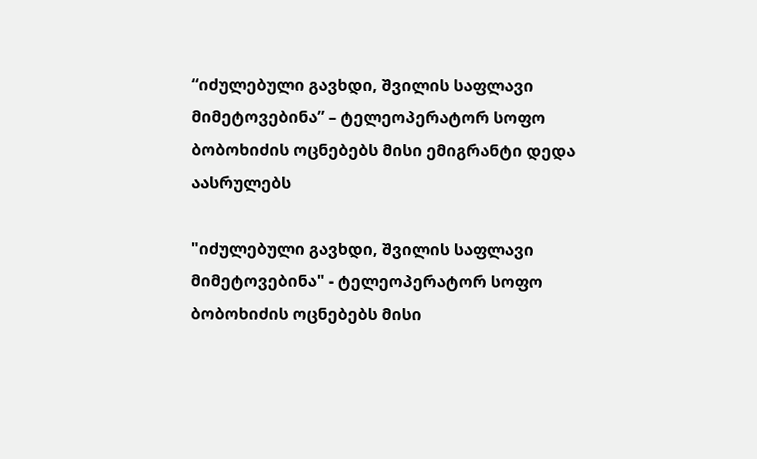“იძულებული გავხდი, შვილის საფლავი მიმეტოვებინა” – ტელეოპერატორ სოფო ბობოხიძის ოცნებებს მისი ემიგრანტი დედა აასრულებს

"იძულებული გავხდი, შვილის საფლავი მიმეტოვებინა" - ტელეოპერატორ სოფო ბობოხიძის ოცნებებს მისი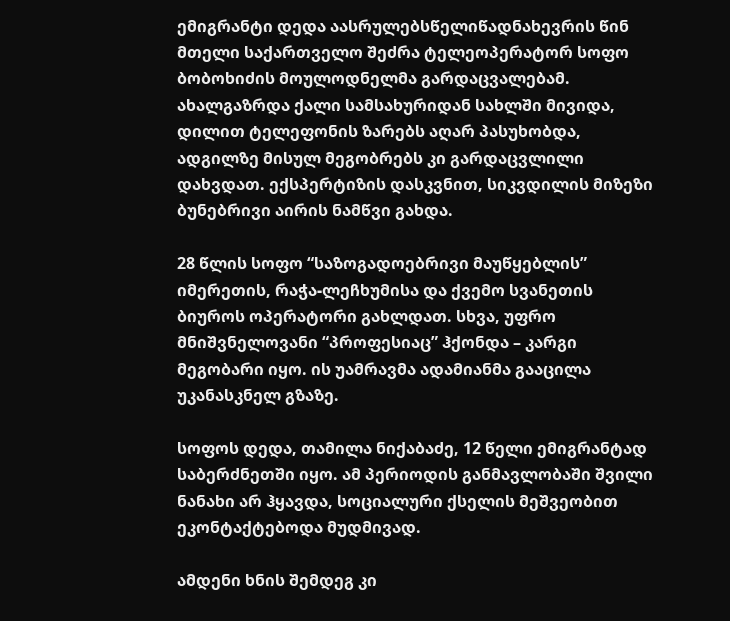ემიგრანტი დედა აასრულებსწელიწადნახევრის წინ მთელი საქართველო შეძრა ტელეოპერატორ სოფო ბობოხიძის მოულოდნელმა გარდაცვალებამ. ახალგაზრდა ქალი სამსახურიდან სახლში მივიდა, დილით ტელეფონის ზარებს აღარ პასუხობდა, ადგილზე მისულ მეგობრებს კი გარდაცვლილი დახვდათ. ექსპერტიზის დასკვნით, სიკვდილის მიზეზი ბუნებრივი აირის ნამწვი გახდა.

28 წლის სოფო “საზოგადოებრივი მაუწყებლის” იმერეთის, რაჭა-ლეჩხუმისა და ქვემო სვანეთის ბიუროს ოპერატორი გახლდათ. სხვა, უფრო მნიშვნელოვანი “პროფესიაც” ჰქონდა – კარგი მეგობარი იყო. ის უამრავმა ადამიანმა გააცილა უკანასკნელ გზაზე.

სოფოს დედა, თამილა ნიქაბაძე, 12 წელი ემიგრანტად საბერძნეთში იყო. ამ პერიოდის განმავლობაში შვილი ნანახი არ ჰყავდა, სოციალური ქსელის მეშვეობით ეკონტაქტებოდა მუდმივად.

ამდენი ხნის შემდეგ კი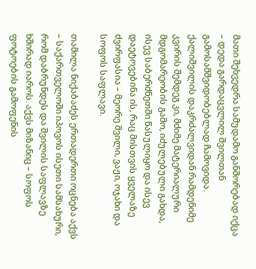მათი შეხვედრა სამუდამო განშორებად იქცა – დედა გარდაცვლილ შვილთან გამოსამშვიდობებლად ჩამოვიდა. ქალიშვილის დაკრძალვიდან რამდენიმე კვირის შემდეგ კი, მძიმე მატერიალური მდგომარეობის გამო, იძულებული გახდა, ისევ საბერძნეთში წასულიყო და ისევ დაეტოვებინა ის, რაც მისთვის ყველაზე ძვირფასია – მეორე შვილი, ვაჟი, ოჯახი და სოფოს საფლავი.

თამილა ნიქაბაძეს ერთადერთი ოცნება აქვს – საქართველოში იპოვოს ისეთი სამსახური, რომ დაბრუნდეს და შვილის საფლავზე ხშირად იაროს. აქვს მიზანიც – სოფოს ფოტოების გამოფენის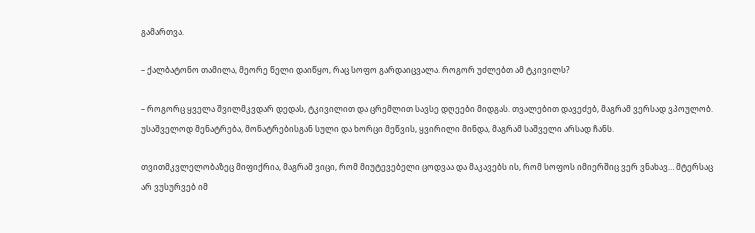გამართვა.

– ქალბატონო თამილა, მეორე წელი დაიწყო, რაც სოფო გარდაიცვალა. როგორ უძლებთ ამ ტკივილს?

– როგორც ყველა შვილმკვდარ დედას, ტკივილით და ცრემლით სავსე დღეები მიდგას. თვალებით დავეძებ, მაგრამ ვერსად ვპოულობ. უსაშველოდ მენატრება, მონატრებისგან სული და ხორცი მეწვის, ყვირილი მინდა, მაგრამ საშველი არსად ჩანს.

თვითმკვლელობაზეც მიფიქრია, მაგრამ ვიცი, რომ მიუტევებელი ცოდვაა და მაკავებს ის, რომ სოფოს იმიერშიც ვერ ვნახავ… მტერსაც არ ვუსურვებ იმ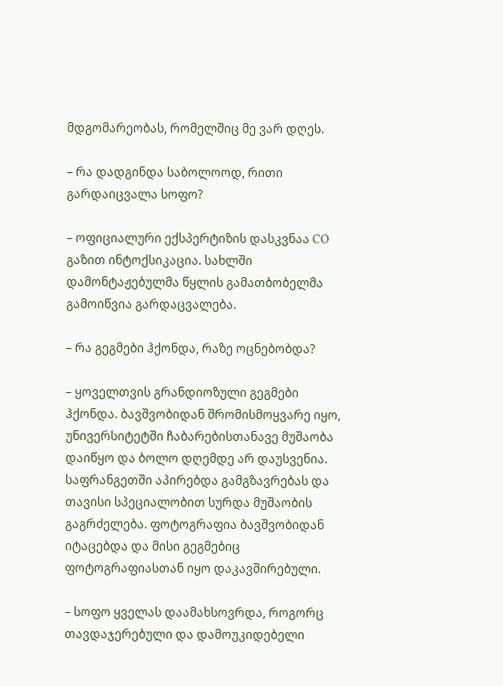მდგომარეობას, რომელშიც მე ვარ დღეს.

– რა დადგინდა საბოლოოდ, რითი გარდაიცვალა სოფო?

– ოფიციალური ექსპერტიზის დასკვნაა CO გაზით ინტოქსიკაცია. სახლში დამონტაჟებულმა წყლის გამათბობელმა გამოიწვია გარდაცვალება.

– რა გეგმები ჰქონდა, რაზე ოცნებობდა?

– ყოველთვის გრანდიოზული გეგმები ჰქონდა. ბავშვობიდან შრომისმოყვარე იყო, უნივერსიტეტში ჩაბარებისთანავე მუშაობა დაიწყო და ბოლო დღემდე არ დაუსვენია. საფრანგეთში აპირებდა გამგზავრებას და თავისი სპეციალობით სურდა მუშაობის გაგრძელება. ფოტოგრაფია ბავშვობიდან იტაცებდა და მისი გეგმებიც ფოტოგრაფიასთან იყო დაკავშირებული.

– სოფო ყველას დაამახსოვრდა, როგორც თავდაჯერებული და დამოუკიდებელი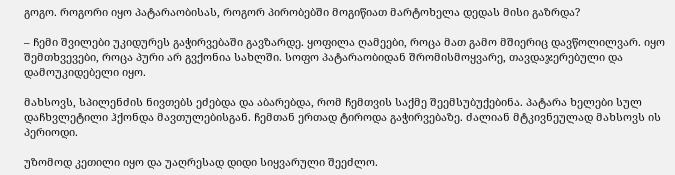გოგო. როგორი იყო პატარაობისას, როგორ პირობებში მოგიწიათ მარტოხელა დედას მისი გაზრდა?

– ჩემი შვილები უკიდურეს გაჭირვებაში გავზარდე. ყოფილა ღამეები, როცა მათ გამო მშიერიც დავწოლილვარ. იყო შემთხვევები, როცა პური არ გვქონია სახლში. სოფო პატარაობიდან შრომისმოყვარე, თავდაჯერებული და დამოუკიდებელი იყო.

მახსოვს, სპილენძის ნივთებს ეძებდა და აბარებდა, რომ ჩემთვის საქმე შეემსუბუქებინა. პატარა ხელები სულ დაჩხვლეტილი ჰქონდა მავთულებისგან. ჩემთან ერთად ტიროდა გაჭირვებაზე. ძალიან მტკივნეულად მახსოვს ის პერიოდი.

უზომოდ კეთილი იყო და უაღრესად დიდი სიყვარული შეეძლო.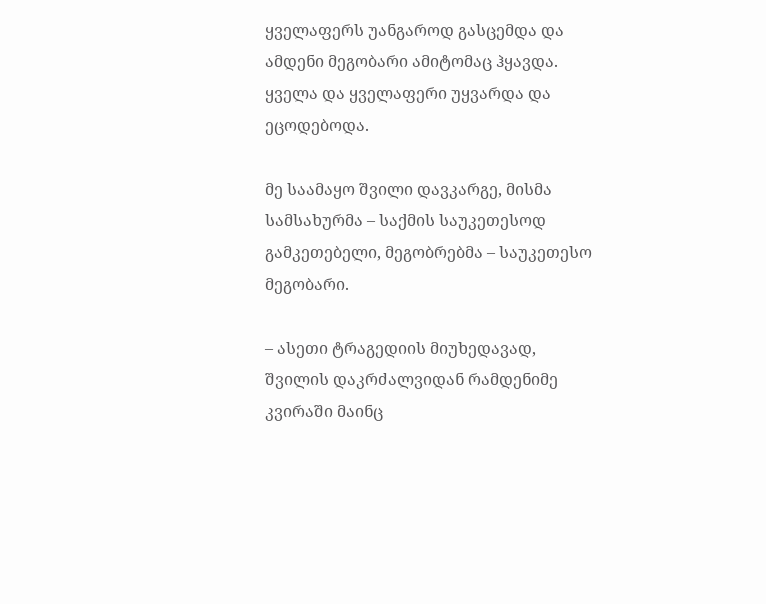ყველაფერს უანგაროდ გასცემდა და ამდენი მეგობარი ამიტომაც ჰყავდა. ყველა და ყველაფერი უყვარდა და ეცოდებოდა.

მე საამაყო შვილი დავკარგე, მისმა სამსახურმა – საქმის საუკეთესოდ გამკეთებელი, მეგობრებმა – საუკეთესო მეგობარი.

– ასეთი ტრაგედიის მიუხედავად, შვილის დაკრძალვიდან რამდენიმე კვირაში მაინც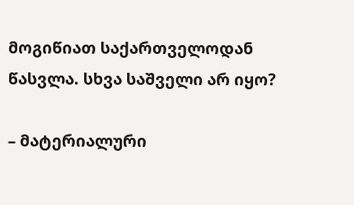მოგიწიათ საქართველოდან წასვლა. სხვა საშველი არ იყო?

– მატერიალური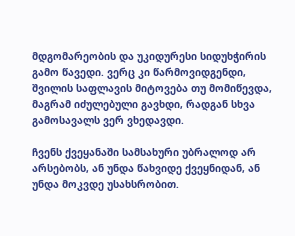მდგომარეობის და უკიდურესი სიდუხჭირის გამო წავედი. ვერც კი წარმოვიდგენდი, შვილის საფლავის მიტოვება თუ მომიწევდა, მაგრამ იძულებული გავხდი, რადგან სხვა გამოსავალს ვერ ვხედავდი.

ჩვენს ქვეყანაში სამსახური უბრალოდ არ არსებობს, ან უნდა წახვიდე ქვეყნიდან, ან უნდა მოკვდე უსახსრობით.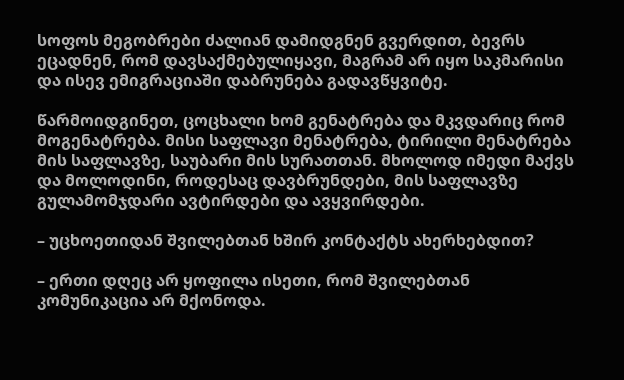სოფოს მეგობრები ძალიან დამიდგნენ გვერდით, ბევრს ეცადნენ, რომ დავსაქმებულიყავი, მაგრამ არ იყო საკმარისი და ისევ ემიგრაციაში დაბრუნება გადავწყვიტე.

წარმოიდგინეთ, ცოცხალი ხომ გენატრება და მკვდარიც რომ მოგენატრება. მისი საფლავი მენატრება, ტირილი მენატრება მის საფლავზე, საუბარი მის სურათთან. მხოლოდ იმედი მაქვს და მოლოდინი, როდესაც დავბრუნდები, მის საფლავზე გულამომჯდარი ავტირდები და ავყვირდები.

– უცხოეთიდან შვილებთან ხშირ კონტაქტს ახერხებდით?

– ერთი დღეც არ ყოფილა ისეთი, რომ შვილებთან კომუნიკაცია არ მქონოდა.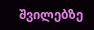შვილებზე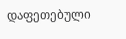დაფეთებული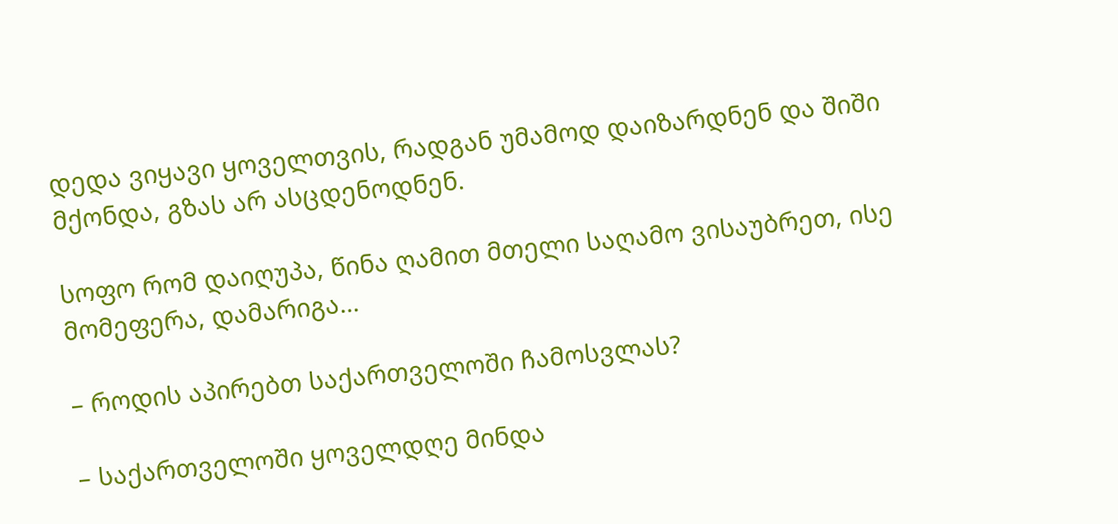დედა ვიყავი ყოველთვის, რადგან უმამოდ დაიზარდნენ და შიში მქონდა, გზას არ ასცდენოდნენ.

სოფო რომ დაიღუპა, წინა ღამით მთელი საღამო ვისაუბრეთ, ისე მომეფერა, დამარიგა…

– როდის აპირებთ საქართველოში ჩამოსვლას?

– საქართველოში ყოველდღე მინდა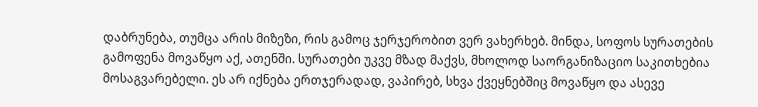დაბრუნება, თუმცა არის მიზეზი, რის გამოც ჯერჯერობით ვერ ვახერხებ. მინდა, სოფოს სურათების გამოფენა მოვაწყო აქ, ათენში. სურათები უკვე მზად მაქვს, მხოლოდ საორგანიზაციო საკითხებია მოსაგვარებელი. ეს არ იქნება ერთჯერადად, ვაპირებ, სხვა ქვეყნებშიც მოვაწყო და ასევე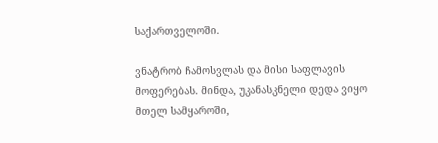საქართველოში.

ვნატრობ ჩამოსვლას და მისი საფლავის მოფერებას. მინდა, უკანასკნელი დედა ვიყო მთელ სამყაროში,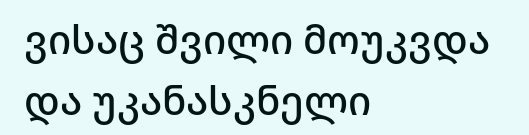ვისაც შვილი მოუკვდა და უკანასკნელი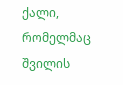ქალი, რომელმაც შვილის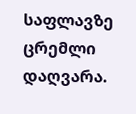საფლავზე ცრემლი დაღვარა.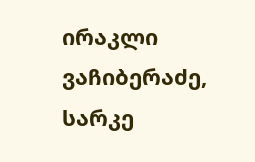ირაკლი ვაჩიბერაძე, სარკე